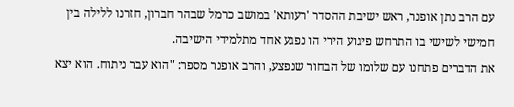עם הרב נתן אופנר, ראש ישיבת ההסדר 'רעותא' במושב כרמל שבהר חברון, חזרנו ללילה בין חמישי לשישי בו התרחש פיגוע הירי הו נפגע אחד מתלמידי הישיבה.
את הדברים פתחנו עם שלומו של הבחור שנפצע, והרב אופנר מספר: "הוא עבר ניתוח. הוא יצא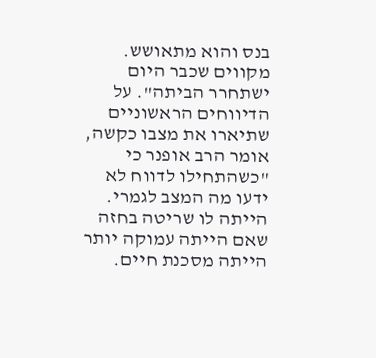בנס והוא מתאושש. מקווים שכבר היום ישתחרר הביתה". על הדיווחים הראשוניים שתיארו את מצבו כקשה, אומר הרב אופנר כי "כשהתחילו לדווח לא ידעו מה המצב לגמרי. הייתה לו שריטה בחזה שאם הייתה עמוקה יותר הייתה מסכנת חיים.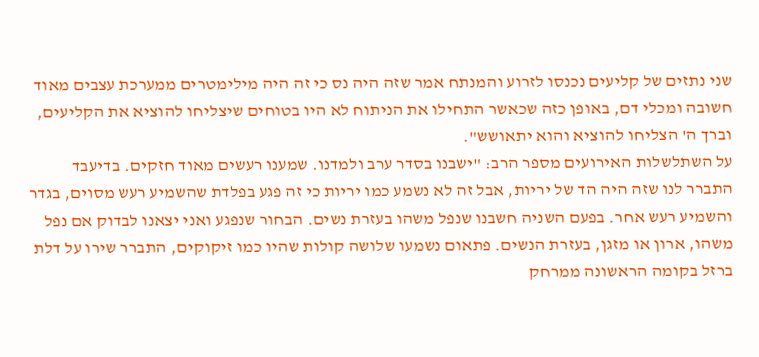שני נתזים של קליעים נכנסו לזרוע והמנתח אמר שזה היה נס כי זה היה מילימטרים ממערכת עצבים מאוד חשובה ומכלי דם, באופן כזה שכאשר התחילו את הניתוח לא היו בטוחים שיצליחו להוציא את הקליעים, וברך ה' הצליחו להוציא והוא יתאושש".
על השתלשלות האירועים מספר הרב: "ישבנו בסדר ערב ולמדנו. שמענו רעשים מאוד חזקים. בדיעבד התברר לנו שזה היה הד של יריות, אבל זה לא נשמע כמו יריות כי זה פגע בפלדת שהשמיע רעש מסוים, בגדר והשמיע רעש אחר. בפעם השניה חשבנו שנפל משהו בעזרת נשים. הבחור שנפגע ואני יצאנו לבדוק אם נפל משהו, ארון או מזגן, בעזרת הנשים. פתאום נשמעו שלושה קולות שהיו כמו זיקוקים, התברר שירו על דלת ברזל בקומה הראשונה ממרחק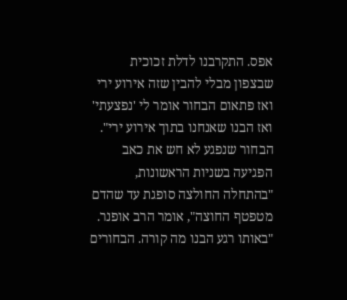אפס. התקרבנו לדלת זכוכית שבצפון מבלי להבין שזה אירוע ירי ואז פתאום הבחור אומר לי 'נפצעתי' ואז הבנו שאנחנו בתוך אירוע ירי".
הבחור שנפגע לא חש את כאב הפגיעה בשניות הראשונות, "בהתחלה החולצה סופגת עד שהדם מטפטף החוצה", אומר הרב אופנר. "באותו רגע הבנו מה קורה. הבחורים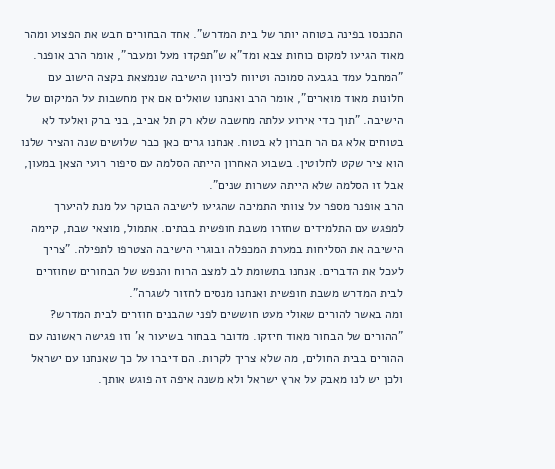התכנסו בפינה בטוחה יותר של בית המדרש". אחד הבחורים חבש את הפצוע ומהר מאוד הגיעו למקום כוחות צבא ומד"א ש"תפקדו מעל ומעבר", אומר הרב אופנר.
"המחבל עמד בגבעה סמוכה וטיווח לכיוון הישיבה שנמצאת בקצה הישוב עם חלונות מאוד מוארים", אומר הרב ואנחנו שואלים אם אין מחשבות על המיקום של הישיבה. "תוך כדי אירוע עלתה מחשבה שלא רק תל אביב, בני ברק ואלעד לא בטוחים אלא גם הר חברון לא בטוח. אנחנו גרים כאן כבר שלושים שנה והציר שלנו הוא ציר שקט לחלוטין. בשבוע האחרון הייתה הסלמה עם סיפור רועי הצאן במעון, אבל זו הסלמה שלא הייתה עשרות שנים".
הרב אופנר מספר על צוותי התמיכה שהגיעו לישיבה הבוקר על מנת להיערך למפגש עם התלמידים שחזרו משבת חופשית בבתים. אתמול, מוצאי שבת, קיימה הישיבה את הסליחות במערת המכפלה ובוגרי הישיבה הצטרפו לתפילה. "צריך לעכל את הדברים. אנחנו בתשומת לב למצב הרוח והנפש של הבחורים שחוזרים לבית המדרש משבת חופשית ואנחנו מנסים לחזור לשגרה".
ומה באשר להורים שאולי מעט חוששים לפני שהבנים חוזרים לבית המדרש? "ההורים של הבחור מאוד חיזקו. מדובר בבחור בשיעור א' וזו פגישה ראשונה עם ההורים בבית החולים, מה שלא צריך לקרות. הם דיברו על כך שאנחנו עם ישראל ולכן יש לנו מאבק על ארץ ישראל ולא משנה איפה זה פוגש אותך.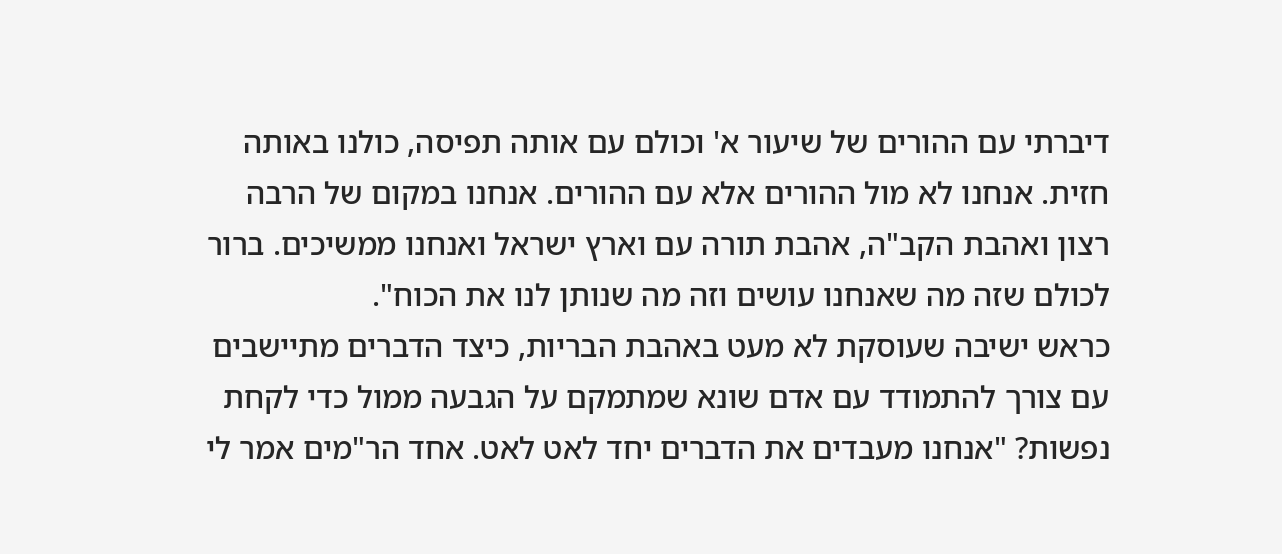דיברתי עם ההורים של שיעור א' וכולם עם אותה תפיסה, כולנו באותה חזית. אנחנו לא מול ההורים אלא עם ההורים. אנחנו במקום של הרבה רצון ואהבת הקב"ה, אהבת תורה עם וארץ ישראל ואנחנו ממשיכים. ברור לכולם שזה מה שאנחנו עושים וזה מה שנותן לנו את הכוח".
כראש ישיבה שעוסקת לא מעט באהבת הבריות, כיצד הדברים מתיישבים עם צורך להתמודד עם אדם שונא שמתמקם על הגבעה ממול כדי לקחת נפשות? "אנחנו מעבדים את הדברים יחד לאט לאט. אחד הר"מים אמר לי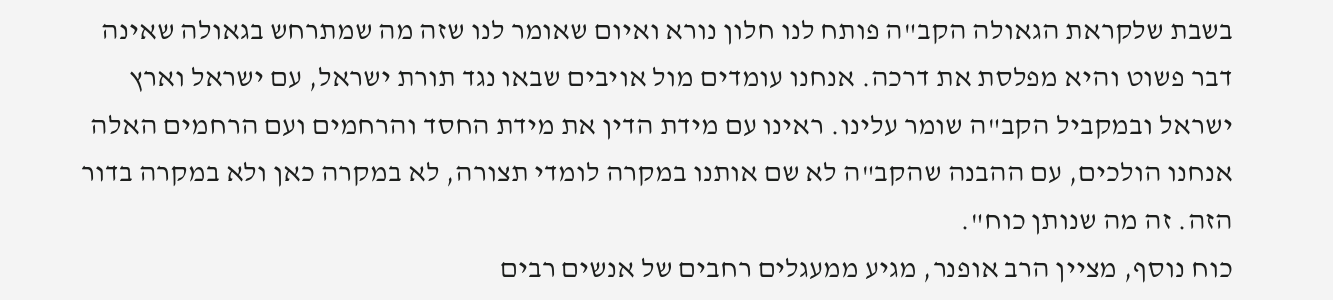בשבת שלקראת הגאולה הקב"ה פותח לנו חלון נורא ואיום שאומר לנו שזה מה שמתרחש בגאולה שאינה דבר פשוט והיא מפלסת את דרכה. אנחנו עומדים מול אויבים שבאו נגד תורת ישראל, עם ישראל וארץ ישראל ובמקביל הקב"ה שומר עלינו. ראינו עם מידת הדין את מידת החסד והרחמים ועם הרחמים האלה אנחנו הולכים, עם ההבנה שהקב"ה לא שם אותנו במקרה לומדי תצורה, לא במקרה כאן ולא במקרה בדור הזה. זה מה שנותן כוח".
כוח נוסף, מציין הרב אופנר, מגיע ממעגלים רחבים של אנשים רבים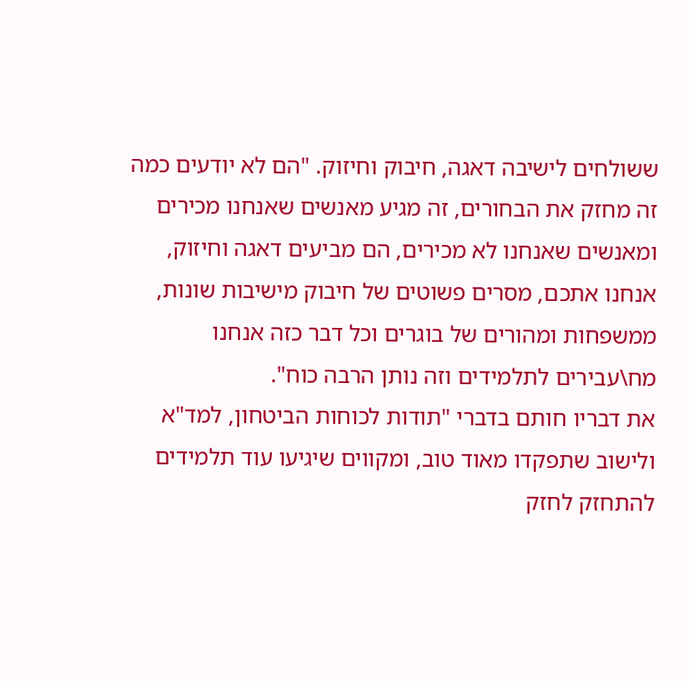ששולחים לישיבה דאגה, חיבוק וחיזוק. "הם לא יודעים כמה זה מחזק את הבחורים, זה מגיע מאנשים שאנחנו מכירים ומאנשים שאנחנו לא מכירים, הם מביעים דאגה וחיזוק, אנחנו אתכם, מסרים פשוטים של חיבוק מישיבות שונות, ממשפחות ומהורים של בוגרים וכל דבר כזה אנחנו מח\עבירים לתלמידים וזה נותן הרבה כוח".
את דבריו חותם בדברי "תודות לכוחות הביטחון, למד"א ולישוב שתפקדו מאוד טוב, ומקווים שיגיעו עוד תלמידים להתחזק לחזק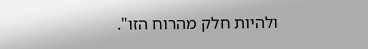ולהיות חלק מהרוח הזו".